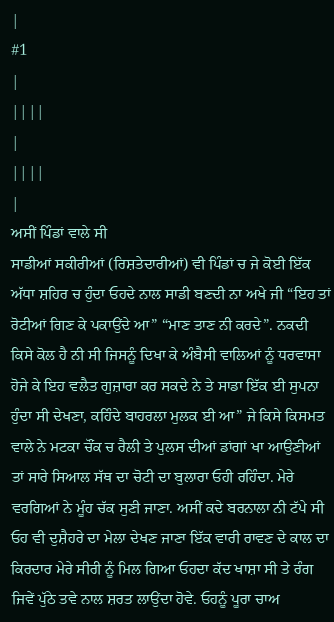|
#1
|
||||
|
||||
|
ਅਸੀਂ ਪਿੰਡਾਂ ਵਾਲੇ ਸੀ
ਸਾਡੀਆਂ ਸਕੀਰੀਆਂ (ਰਿਸ਼ਤੇਦਾਰੀਆਂ) ਵੀ ਪਿੰਡਾਂ ਚ ਜੇ ਕੋਈ ਇੱਕ ਅੱਧਾ ਸ਼ਹਿਰ ਚ ਹੁੰਦਾ ਓਹਦੇ ਨਾਲ ਸਾਡੀ ਬਣਦੀ ਨਾ ਅਖੇ ਜੀ “ਇਹ ਤਾਂ ਰੋਟੀਆਂ ਗਿਣ ਕੇ ਪਕਾਉਂਦੇ ਆ” “ਮਾਣ ਤਾਣ ਨੀ ਕਰਦੇ”. ਨਕਦੀ ਕਿਸੇ ਕੋਲ ਹੈ ਨੀ ਸੀ ਜਿਸਨੂੰ ਦਿਖਾ ਕੇ ਅੰਬੈਸੀ ਵਾਲਿਆਂ ਨੂੰ ਧਰਵਾਸਾ ਹੋਜੇ ਕੇ ਇਹ ਵਲੈਤ ਗੁਜ਼ਾਰਾ ਕਰ ਸਕਦੇ ਨੇ ਤੇ ਸਾਡਾ ਇੱਕ ਈ ਸੁਪਨਾ ਹੁੰਦਾ ਸੀ ਦੇਖਣਾ, ਕਹਿੰਦੇ ਬਾਹਰਲਾ ਮੁਲਕ ਈ ਆ” ਜੇ ਕਿਸੇ ਕਿਸਮਤ ਵਾਲੇ ਨੇ ਮਟਕਾ ਚੌਂਕ ਚ ਰੈਲੀ ਤੇ ਪੁਲਸ ਦੀਆਂ ਡਾਂਗਾਂ ਖਾ ਆਉਣੀਆਂ ਤਾਂ ਸਾਰੇ ਸਿਆਲ ਸੱਥ ਦਾ ਚੋਟੀ ਦਾ ਬੁਲਾਰਾ ਓਹੀ ਰਹਿੰਦਾ. ਮੇਰੇ ਵਰਗਿਆਂ ਨੇ ਮੂੰਹ ਚੱਕ ਸੁਣੀ ਜਾਣਾ. ਅਸੀਂ ਕਦੇ ਬਰਨਾਲਾ ਨੀ ਟੱਪੇ ਸੀ ਓਹ ਵੀ ਦੁਸ਼ੈਹਰੇ ਦਾ ਮੇਲਾ ਦੇਖਣ ਜਾਣਾ ਇੱਕ ਵਾਰੀ ਰਾਵਣ ਦੇ ਕਾਲ ਦਾ ਕਿਰਦਾਰ ਮੇਰੇ ਸੀਰੀ ਨੂੰ ਮਿਲ ਗਿਆ ਓਹਦਾ ਕੱਦ ਖਾਸ਼ਾ ਸੀ ਤੇ ਰੰਗ ਜਿਵੇਂ ਪੁੱਠੇ ਤਵੇ ਨਾਲ ਸ਼ਰਤ ਲਾਉਂਦਾ ਹੋਵੇ. ਓਹਨੂੰ ਪੂਰਾ ਚਾਅ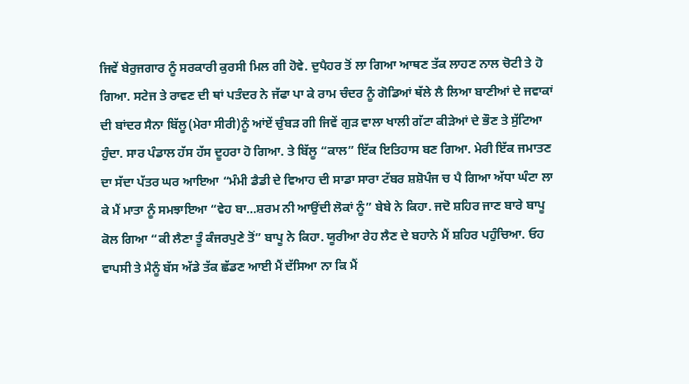ਜਿਵੇਂ ਬੇਰੁਜਗਾਰ ਨੂੰ ਸਰਕਾਰੀ ਕੁਰਸੀ ਮਿਲ ਗੀ ਹੋਵੇ. ਦੁਪੈਹਰ ਤੋਂ ਲਾ ਗਿਆ ਆਥਣ ਤੱਕ ਲਾਹਣ ਨਾਲ ਚੋਟੀ ਤੇ ਹੋ ਗਿਆ. ਸਟੇਜ ਤੇ ਰਾਵਣ ਦੀ ਥਾਂ ਪਤੰਦਰ ਨੇ ਜੱਫਾ ਪਾ ਕੇ ਰਾਮ ਚੰਦਰ ਨੂੰ ਗੋਡਿਆਂ ਥੱਲੇ ਲੈ ਲਿਆ ਬਾਣੀਆਂ ਦੇ ਜਵਾਕਾਂ ਦੀ ਬਾਂਦਰ ਸੈਨਾ ਬਿੱਲੂ(ਮੇਰਾ ਸੀਰੀ)ਨੂੰ ਆਂਏਂ ਚੁੰਬੜ ਗੀ ਜਿਵੇਂ ਗੁੜ ਵਾਲਾ ਖਾਲੀ ਗੱਟਾ ਕੀੜੇਆਂ ਦੇ ਭੌਣ ਤੇ ਸੁੱਟਿਆ ਹੁੰਦਾ. ਸਾਰ ਪੰਡਾਲ ਹੱਸ ਹੱਸ ਦੂਹਰਾ ਹੋ ਗਿਆ. ਤੇ ਬਿੱਲੂ “ਕਾਲ” ਇੱਕ ਇਤਿਹਾਸ ਬਣ ਗਿਆ. ਮੇਰੀ ਇੱਕ ਜਮਾਤਣ ਦਾ ਸੱਦਾ ਪੱਤਰ ਘਰ ਆਇਆ “ਮੰਮੀ ਡੈਡੀ ਦੇ ਵਿਆਹ ਦੀ ਸਾਡਾ ਸਾਰਾ ਟੱਬਰ ਸ਼ਸ਼ੋਪੰਜ ਚ ਪੈ ਗਿਆ ਅੱਧਾ ਘੰਟਾ ਲਾ ਕੇ ਮੈਂ ਮਾਤਾ ਨੂੰ ਸਮਝਾਇਆ “ਵੇਹ ਬਾ…ਸ਼ਰਮ ਨੀ ਆਉਂਦੀ ਲੋਕਾਂ ਨੂੰ” ਬੇਬੇ ਨੇ ਕਿਹਾ. ਜਦੋ ਸ਼ਹਿਰ ਜਾਣ ਬਾਰੇ ਬਾਪੂ ਕੋਲ ਗਿਆ “ਕੀ ਲੈਣਾ ਤੂੰ ਕੰਜਰਪੁਣੇ ਤੋਂ” ਬਾਪੂ ਨੇ ਕਿਹਾ. ਯੂਰੀਆ ਰੇਹ ਲੈਣ ਦੇ ਬਹਾਨੇ ਮੈਂ ਸ਼ਹਿਰ ਪਹੁੰਚਿਆ. ਓਹ ਵਾਪਸੀ ਤੇ ਮੈਨੂੰ ਬੱਸ ਅੱਡੇ ਤੱਕ ਛੱਡਣ ਆਈ ਮੈਂ ਦੱਸਿਆ ਨਾ ਕਿ ਮੈਂ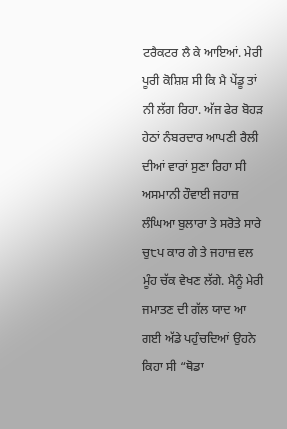ਟਰੈਕਟਰ ਲੈ ਕੇ ਆਇਆਂ. ਮੇਰੀ ਪੂਰੀ ਕੋਸ਼ਿਸ਼ ਸੀ ਕਿ ਮੈ ਪੇਂਡੂ ਤਾਂ ਨੀ ਲੱਗ ਰਿਹਾ. ਅੱਜ ਫੇਰ ਬੋਹੜ ਹੇਠਾਂ ਨੰਬਰਦਾਰ ਆਪਣੀ ਰੈਲੀ ਦੀਆਂ ਵਾਰਾਂ ਸੁਣਾ ਰਿਹਾ ਸੀ ਅਸਮਾਨੀ ਹੌਵਾਈ ਜਹਾਜ਼ ਲੰਘਿਆ ਬੁਲਾਰਾ ਤੇ ਸਰੋਤੇ ਸਾਰੇ ਚੁ੮ਪ ਕਾਰ ਗੇ ਤੇ ਜਹਾਜ਼ ਵਲ ਮੂੰਹ ਚੱਕ ਵੇਖਣ ਲੱਗੇ. ਮੈਨੂੰ ਮੇਰੀ ਜਮਾਤਣ ਦੀ ਗੱਲ ਯਾਦ ਆ ਗਈ ਅੱਡੇ ਪਹੁੰਚਦਿਆਂ ਉਹਨੇ ਕਿਹਾ ਸੀ “ਥੋਡਾ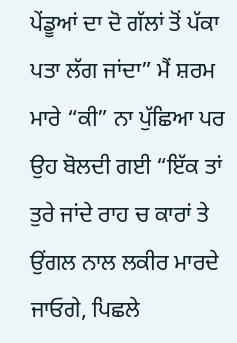ਪੇਂਡੂਆਂ ਦਾ ਦੋ ਗੱਲਾਂ ਤੋਂ ਪੱਕਾ ਪਤਾ ਲੱਗ ਜਾਂਦਾ” ਮੈਂ ਸ਼ਰਮ ਮਾਰੇ “ਕੀ” ਨਾ ਪੁੱਛਿਆ ਪਰ ਉਹ ਬੋਲਦੀ ਗਈ “ਇੱਕ ਤਾਂ ਤੁਰੇ ਜਾਂਦੇ ਰਾਹ ਚ ਕਾਰਾਂ ਤੇ ਉਂਗਲ ਨਾਲ ਲਕੀਰ ਮਾਰਦੇ ਜਾਓਗੇ, ਪਿਛਲੇ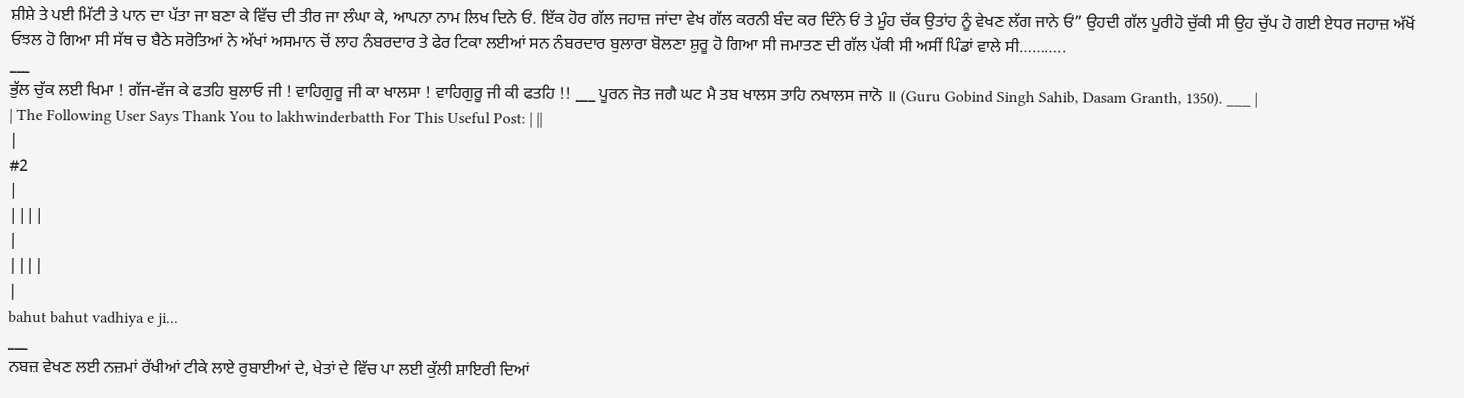ਸ਼ੀਸ਼ੇ ਤੇ ਪਈ ਮਿੱਟੀ ਤੇ ਪਾਨ ਦਾ ਪੱਤਾ ਜਾ ਬਣਾ ਕੇ ਵਿੱਚ ਦੀ ਤੀਰ ਜਾ ਲੰਘਾ ਕੇ, ਆਪਨਾ ਨਾਮ ਲਿਖ ਦਿਨੇ ਓਂ. ਇੱਕ ਹੋਰ ਗੱਲ ਜਹਾਜ਼ ਜਾਂਦਾ ਵੇਖ ਗੱਲ ਕਰਨੀ ਬੰਦ ਕਰ ਦਿੰਨੇ ਓਂ ਤੇ ਮੂੰਹ ਚੱਕ ਉਤਾਂਹ ਨੂੰ ਵੇਖਣ ਲੱਗ ਜਾਨੇ ਓਂ” ਉਹਦੀ ਗੱਲ ਪੂਰੀਹੋ ਚੁੱਕੀ ਸੀ ਉਹ ਚੁੱਪ ਹੋ ਗਈ ਏਧਰ ਜਹਾਜ਼ ਅੱਖੋਂ ਓਝਲ ਹੋ ਗਿਆ ਸੀ ਸੱਥ ਚ ਬੈਠੇ ਸਰੋਤਿਆਂ ਨੇ ਅੱਖਾਂ ਅਸਮਾਨ ਚੋਂ ਲਾਹ ਨੰਬਰਦਾਰ ਤੇ ਫੇਰ ਟਿਕਾ ਲਈਆਂ ਸਨ ਨੰਬਰਦਾਰ ਬੁਲਾਰਾ ਬੋਲਣਾ ਸ਼ੁਰੂ ਹੋ ਗਿਆ ਸੀ ਜਮਾਤਣ ਦੀ ਗੱਲ ਪੱਕੀ ਸੀ ਅਸੀਂ ਪਿੰਡਾਂ ਵਾਲੇ ਸੀ………..
___
ਭੁੱਲ ਚੁੱਕ ਲਈ ਖਿਮਾ ! ਗੱਜ-ਵੱਜ ਕੇ ਫਤਹਿ ਬੁਲਾਓ ਜੀ ! ਵਾਹਿਗੁਰੂ ਜੀ ਕਾ ਖਾਲਸਾ ! ਵਾਹਿਗੁਰੂ ਜੀ ਕੀ ਫਤਹਿ !! ___ ਪੂਰਨ ਜੋਤ ਜਗੈ ਘਟ ਮੈ ਤਬ ਖਾਲਸ ਤਾਹਿ ਨਖਾਲਸ ਜਾਨੋ ॥ (Guru Gobind Singh Sahib, Dasam Granth, 1350). ___ |
| The Following User Says Thank You to lakhwinderbatth For This Useful Post: | ||
|
#2
|
||||
|
||||
|
bahut bahut vadhiya e ji...
___
ਨਬਜ਼ ਵੇਖਣ ਲਈ ਨਜ਼ਮਾਂ ਰੱਖੀਆਂ ਟੀਕੇ ਲਾਏ ਰੁਬਾਈਆਂ ਦੇ, ਖੇਤਾਂ ਦੇ ਵਿੱਚ ਪਾ ਲਈ ਕੁੱਲੀ ਸ਼ਾਇਰੀ ਦਿਆਂ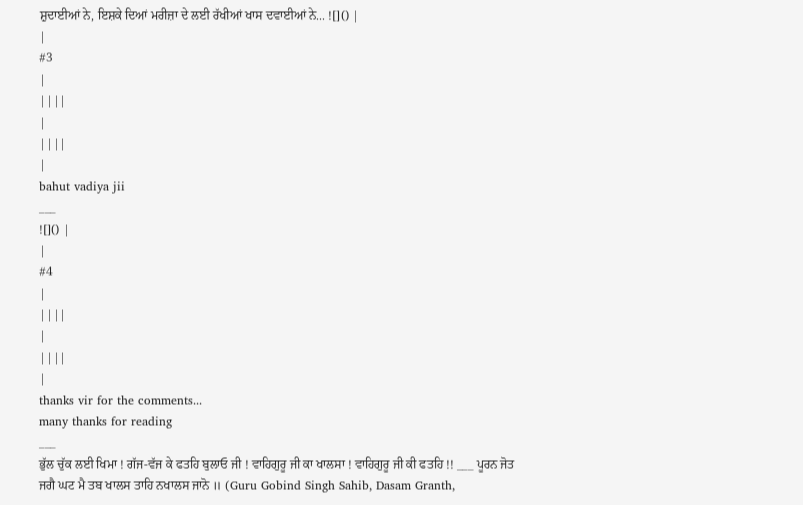ਸ਼ੁਦਾਈਆਂ ਨੇ, ਇਸ਼ਕੇ ਦਿਆਂ ਮਰੀਜ਼ਾ ਦੇ ਲਈ ਰੱਖੀਆਂ ਖਾਸ ਦਵਾਈਆਂ ਨੇ... ![]() |
|
#3
|
||||
|
||||
|
bahut vadiya jii
___
![]() |
|
#4
|
||||
|
||||
|
thanks vir for the comments...
many thanks for reading
___
ਭੁੱਲ ਚੁੱਕ ਲਈ ਖਿਮਾ ! ਗੱਜ-ਵੱਜ ਕੇ ਫਤਹਿ ਬੁਲਾਓ ਜੀ ! ਵਾਹਿਗੁਰੂ ਜੀ ਕਾ ਖਾਲਸਾ ! ਵਾਹਿਗੁਰੂ ਜੀ ਕੀ ਫਤਹਿ !! ___ ਪੂਰਨ ਜੋਤ ਜਗੈ ਘਟ ਮੈ ਤਬ ਖਾਲਸ ਤਾਹਿ ਨਖਾਲਸ ਜਾਨੋ ॥ (Guru Gobind Singh Sahib, Dasam Granth,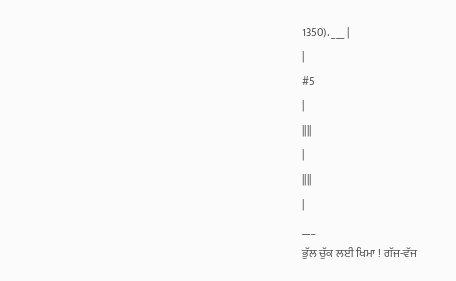1350). ___ |
|
#5
|
||||
|
||||
|
___
ਭੁੱਲ ਚੁੱਕ ਲਈ ਖਿਮਾ ! ਗੱਜ-ਵੱਜ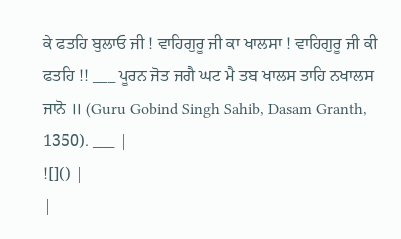ਕੇ ਫਤਹਿ ਬੁਲਾਓ ਜੀ ! ਵਾਹਿਗੁਰੂ ਜੀ ਕਾ ਖਾਲਸਾ ! ਵਾਹਿਗੁਰੂ ਜੀ ਕੀ ਫਤਹਿ !! ___ ਪੂਰਨ ਜੋਤ ਜਗੈ ਘਟ ਮੈ ਤਬ ਖਾਲਸ ਤਾਹਿ ਨਖਾਲਸ ਜਾਨੋ ॥ (Guru Gobind Singh Sahib, Dasam Granth, 1350). ___ |
![]() |
|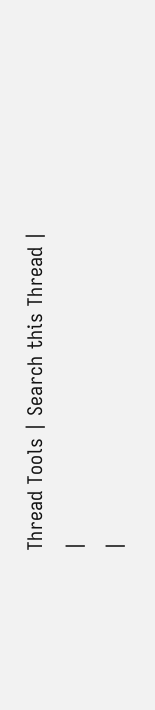Thread Tools | Search this Thread |
|
|